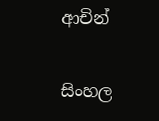ආචින්

සිංහල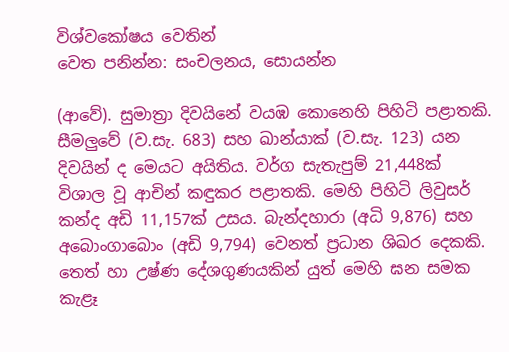විශ්වකෝෂය වෙතින්
වෙත පනින්න: සංචලනය, සොයන්න

(ආවේ). සුමාත්‍රා දිවයිනේ වයඹ කොනෙහි පිහිටි පළාතකි. සීමලුවේ (ව.සැ. 683) සහ ඛාන්යාක් (ව.සැ. 123) යන දිවයින් ද මෙයට අයිතිය. වර්ග සැතැපුම් 21,448ක් විශාල වූ ආචින් කඳුකර පළාතකි. මෙහි පිහිටි ලිවුසර් කන්ද අඩි 11,157ක් උසය. බැන්දහාරා (අධි 9,876) සහ අබොංගාබොං (අඩි 9,794) වෙනත් ප්‍රධාන ශිඛර දෙකකි. තෙත් හා උෂ්ණ දේශගුණයකින් යුත් මෙහි ඝන සමක කැළෑ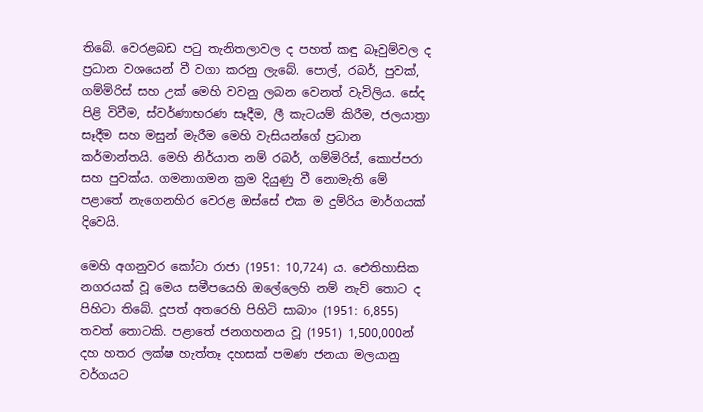තිබේ. වෙරළබඩ පටු තැනිතලාවල ද පහත් කඳු බෑවුම්වල ද ප්‍රධාන වශයෙන් වී වගා කරනු ලැබේ. පොල්, රබර්, පුවක්, ගම්මිරිස් සහ උක් මෙහි වවනු ලබන වෙනත් වැවිලිය. සේද පිළි විවීම, ස්වර්ණාභරණ සෑදීම, ලී කැටයම් කිරීම, ජලයාත්‍රා සෑදීම සහ මසුන් මැරීම මෙහි වැසියන්ගේ ප්‍රධාන කර්මාන්තයි. මෙහි නිර්යාත නම් රබර්, ගම්මිරිස්, කොප්පරා සහ පුවක්ය. ගමනාගමන ක්‍රම දියුණු වී නොමැති මේ පළාතේ නැගෙනහිර වෙරළ ඔස්සේ එක ම දුම්රිය මාර්ගයක් දිවෙයි.

මෙහි අගනුවර කෝටා රාජා (1951: 10,724) ය. ඓතිහාසික නගරයක් වූ මෙය සමීපයෙහි ඔලේලෙහි නම් නැව් තොට ද පිහිටා තිබේ. දූපත් අතරෙහි පිහිටි සාබාං (1951: 6,855) තවත් තොටකි. පළාතේ ජනගහනය වූ (1951) 1,500,000න් දහ හතර ලක්ෂ හැත්තෑ දහසක් පමණ ජනයා මලයානු වර්ගයට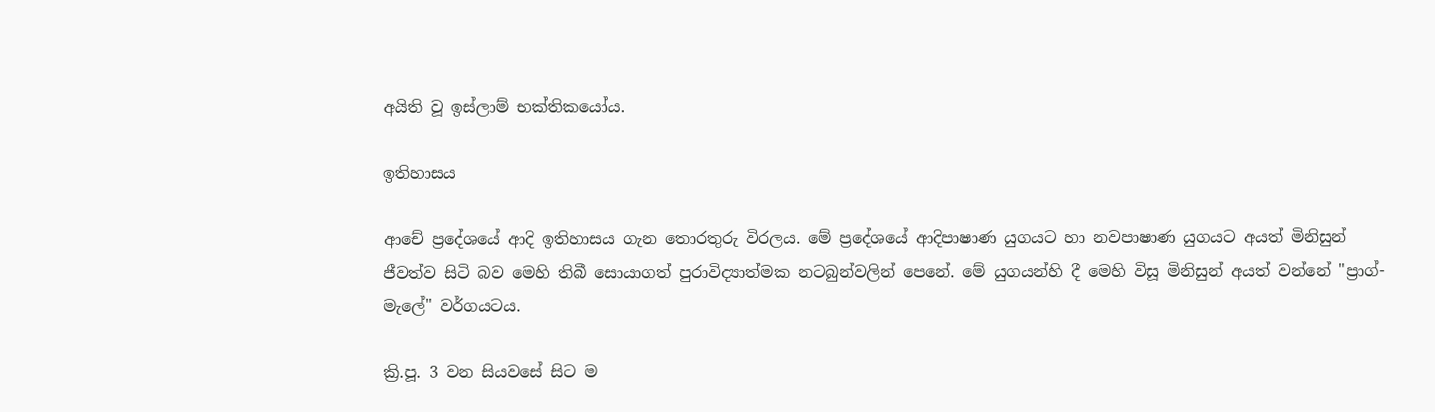අයිති වූ ඉස්ලාම් භක්තිකයෝය.

ඉතිහාසය

ආචේ ප්‍රදේශයේ ආදි ඉතිහාසය ගැන තොරතුරු විරලය. මේ ප්‍රදේශයේ ආදිපාෂාණ යුගයට හා නවපාෂාණ යුගයට අයත් මිනිසුන් ජීවත්ව සිටි බව මෙහි තිබී සොයාගත් පුරාවිද්‍යාත්මක නටබුන්වලින් පෙනේ. මේ යුගයන්හි දී මෙහි විසූ මිනිසුන් අයත් වන්නේ "ප්‍රාග්-මැලේ" වර්ගයටය.

ක්‍රි.පූ. 3 වන සියවසේ සිට ම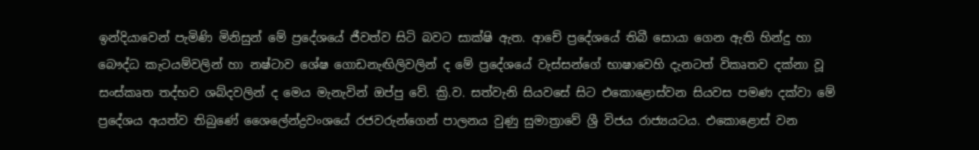ඉන්දියාවෙන් පැමිණි මිනිසුන් මේ ප්‍රදේශයේ ජීවත්ව සිටි බවට සාක්ෂි ඇත. ආචේ ප්‍රදේශයේ තිබී සොයා ගෙන ඇති හින්දු හා බෞද්ධ කැටයම්වලින් හා නෂ්ටාව ශේෂ ගොඩනැඟිලිවලින් ද මේ ප්‍රදේශයේ වැස්සන්ගේ භාෂාවෙහි දැනටත් විකෘතව දක්නා වූ සංස්කෘත තද්භව ශබ්දවලින් ද මෙය මැනැවින් ඔප්පු වේ. ක්‍රි.ව. සත්වැනි සියවසේ සිට එකොළොස්වන සියවස පමණ දක්වා මේ ප්‍රදේශය අයත්ව තිබුණේ ශෛලේන්ද්‍රවංශයේ රජවරුන්ගෙන් පාලනය වුණු සුමාත්‍රාවේ ශ්‍රී විජය රාජ්‍යයටය. එකොළොස් වන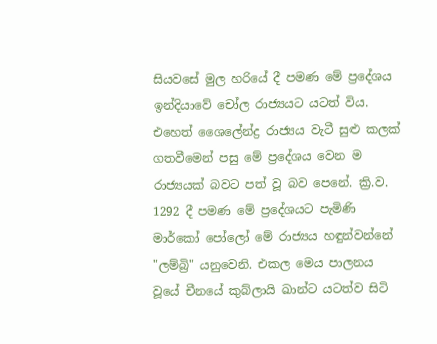සියවසේ මුල හරියේ දී පමණ මේ ප්‍රදේශය ඉන්දියාවේ චෝල රාජ්‍යයට යටත් විය. එහෙත් ශෛලේන්ද්‍ර රාජ්‍යය වැටී සුළු කලක් ගතවීමෙන් පසු මේ ප්‍රදේශය වෙන ම රාජ්‍යයක් බවට පත් වූ බව පෙනේ. ක්‍රි.ව. 1292 දී පමණ මේ ප්‍රදේශයට පැමිණි මාර්කෝ පෝලෝ මේ රාජ්‍යය හඳුන්වන්නේ "ලම්බ්‍රි" යනුවෙනි. එකල මෙය පාලනය වූයේ චීනයේ කුබ්ලායි ඛාන්ට යටත්ව සිටි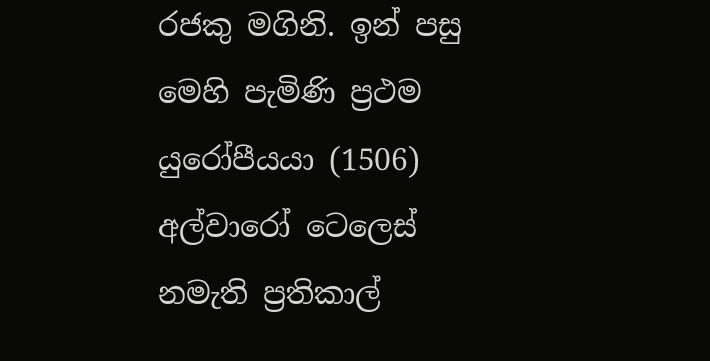රජකු මගිනි. ඉන් පසු මෙහි පැමිණි ප්‍රථම යුරෝපීයයා (1506) අල්වාරෝ ටෙලෙස් නමැති ප්‍රතිකාල්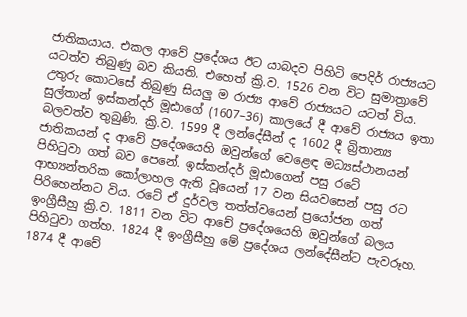ජාතිකයාය. එකල ආවේ ප්‍රදේශය ඊට යාබදව පිහිටි පෙදිර් රාජ්‍යයට යටත්ව තිබුණු බව කියති. එහෙත් ක්‍රි.ව. 1526 වන විට සුමාත්‍රාවේ උතුරු කොටසේ තිබුණු සියලු ම රාජ්‍ය ආවේ රාජ්‍යයට යටත් විය. සුල්තාන් ඉස්කන්දර් මූඪාගේ (1607–36) කාලයේ දී ආවේ රාජ්‍යය ඉතා බලවත්ව තුබුණි. ක්‍රි.ව. 1599 දී ලන්දේසීන් ද 1602 දී බ්‍රිතාන්‍ය ජාතිකයන් ද ආවේ ප්‍රදේශයෙහි ඔවුන්ගේ වෙළෙඳ මධ්‍යස්ථානයන් පිහිටුවා ගත් බව පෙනේ. ඉස්කන්දර් මූඪාගෙන් පසු රටේ ආභ්‍යන්තරික කෝලාහල ඇති වූයෙන් 17 වන සියවසෙන් පසු රට පිරිහෙන්නට විය. රටේ ඒ දුර්වල තත්ත්වයෙන් ප්‍රයෝජන ගත් ඉංග්‍රීසීහු ක්‍රි.ව. 1811 වන විට ආචේ ප්‍රදේශයෙහි ඔවුන්ගේ බලය පිහිටුවා ගත්හ. 1824 දී ඉංග්‍රීසීහු මේ ප්‍රදේශය ලන්දේසීන්ට පැවරූහ. 1874 දී ආචේ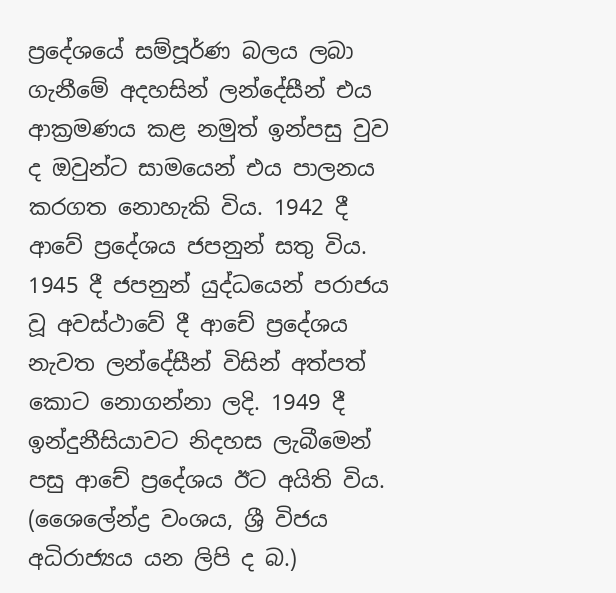ප්‍රදේශයේ සම්පූර්ණ බලය ලබා ගැනීමේ අදහසින් ලන්දේසීන් එය ආක්‍රමණය කළ නමුත් ඉන්පසු වුව ද ඔවුන්ට සාමයෙන් එය පාලනය කරගත නොහැකි විය. 1942 දී ආවේ ප්‍රදේශය ජපනුන් සතු විය. 1945 දී ජපනුන් යුද්ධයෙන් පරාජය වූ අවස්ථාවේ දී ආචේ ප්‍රදේශය නැවත ලන්දේසීන් විසින් අත්පත් කොට නොගන්නා ලදි. 1949 දී ඉන්දුනීසියාවට නිදහස ලැබීමෙන් පසු ආචේ ප්‍රදේශය ඊට අයිති විය. (ශෛලේන්ද්‍ර වංශය, ශ්‍රී විජය අධිරාජ්‍යය යන ලිපි ද බ.)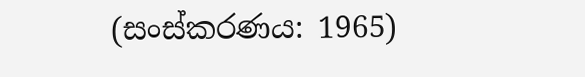(සංස්කරණය: 1965)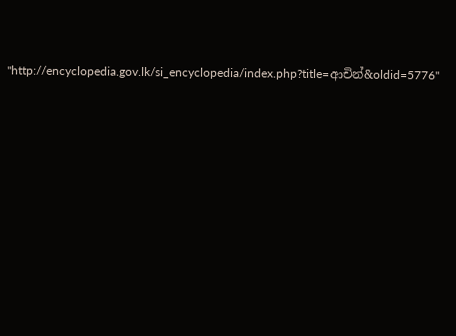"http://encyclopedia.gov.lk/si_encyclopedia/index.php?title=ආචින්&oldid=5776"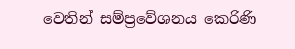වෙතින් සම්ප්‍රවේශනය කෙරිණි